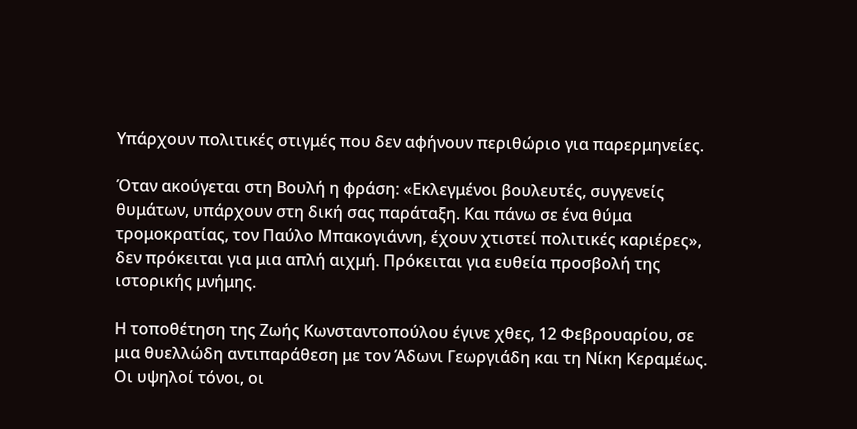Υπάρχουν πολιτικές στιγμές που δεν αφήνουν περιθώριο για παρερμηνείες.

Όταν ακούγεται στη Βουλή η φράση: «Εκλεγμένοι βουλευτές, συγγενείς θυμάτων, υπάρχουν στη δική σας παράταξη. Και πάνω σε ένα θύμα τρομοκρατίας, τον Παύλο Μπακογιάννη, έχουν χτιστεί πολιτικές καριέρες», δεν πρόκειται για μια απλή αιχμή. Πρόκειται για ευθεία προσβολή της ιστορικής μνήμης.

Η τοποθέτηση της Ζωής Κωνσταντοπούλου έγινε χθες, 12 Φεβρουαρίου, σε μια θυελλώδη αντιπαράθεση με τον Άδωνι Γεωργιάδη και τη Νίκη Κεραμέως. Οι υψηλοί τόνοι, οι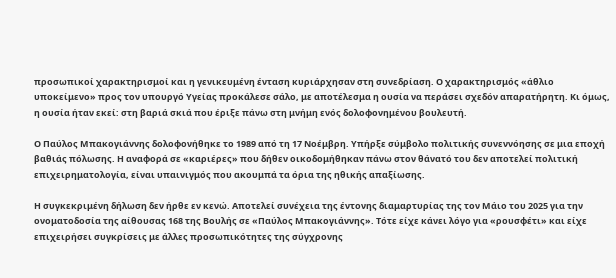προσωπικοί χαρακτηρισμοί και η γενικευμένη ένταση κυριάρχησαν στη συνεδρίαση. Ο χαρακτηρισμός «άθλιο υποκείμενο» προς τον υπουργό Υγείας προκάλεσε σάλο, με αποτέλεσμα η ουσία να περάσει σχεδόν απαρατήρητη. Κι όμως, η ουσία ήταν εκεί: στη βαριά σκιά που έριξε πάνω στη μνήμη ενός δολοφονημένου βουλευτή.

Ο Παύλος Μπακογιάννης δολοφονήθηκε το 1989 από τη 17 Νοέμβρη. Υπήρξε σύμβολο πολιτικής συνεννόησης σε μια εποχή βαθιάς πόλωσης. Η αναφορά σε «καριέρες» που δήθεν οικοδομήθηκαν πάνω στον θάνατό του δεν αποτελεί πολιτική επιχειρηματολογία, είναι υπαινιγμός που ακουμπά τα όρια της ηθικής απαξίωσης.

Η συγκεκριμένη δήλωση δεν ήρθε εν κενώ. Αποτελεί συνέχεια της έντονης διαμαρτυρίας της τον Μάιο του 2025 για την ονοματοδοσία της αίθουσας 168 της Βουλής σε «Παύλος Μπακογιάννης». Τότε είχε κάνει λόγο για «ρουσφέτι» και είχε επιχειρήσει συγκρίσεις με άλλες προσωπικότητες της σύγχρονης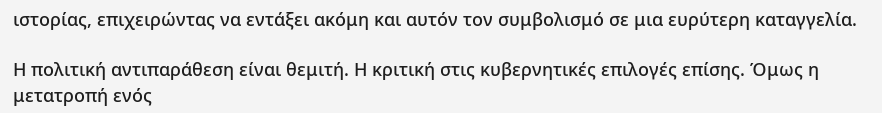ιστορίας, επιχειρώντας να εντάξει ακόμη και αυτόν τον συμβολισμό σε μια ευρύτερη καταγγελία.

Η πολιτική αντιπαράθεση είναι θεμιτή. Η κριτική στις κυβερνητικές επιλογές επίσης. Όμως η μετατροπή ενός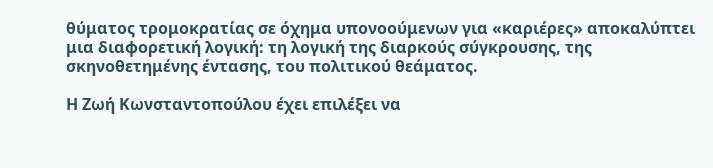θύματος τρομοκρατίας σε όχημα υπονοούμενων για «καριέρες» αποκαλύπτει μια διαφορετική λογική: τη λογική της διαρκούς σύγκρουσης, της σκηνοθετημένης έντασης, του πολιτικού θεάματος.

Η Ζωή Κωνσταντοπούλου έχει επιλέξει να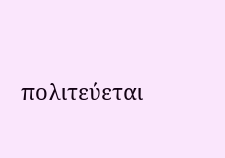πολιτεύεται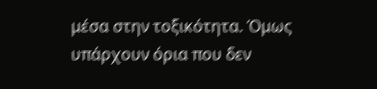μέσα στην τοξικότητα. Όμως υπάρχουν όρια που δεν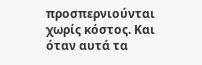προσπερνιούνται χωρίς κόστος. Και όταν αυτά τα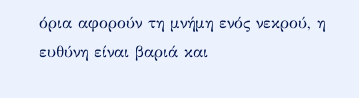όρια αφορούν τη μνήμη ενός νεκρού, η ευθύνη είναι βαριά και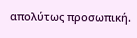απολύτως προσωπική.